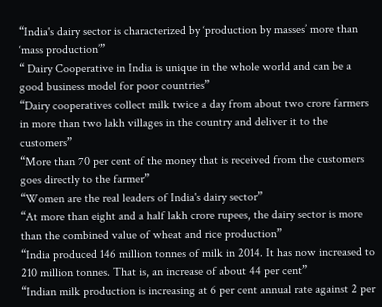“India's dairy sector is characterized by ‘production by masses’ more than ‘mass production’”
“ Dairy Cooperative in India is unique in the whole world and can be a good business model for poor countries”
“Dairy cooperatives collect milk twice a day from about two crore farmers in more than two lakh villages in the country and deliver it to the customers”
“More than 70 per cent of the money that is received from the customers goes directly to the farmer”
“Women are the real leaders of India's dairy sector”
“At more than eight and a half lakh crore rupees, the dairy sector is more than the combined value of wheat and rice production”
“India produced 146 million tonnes of milk in 2014. It has now increased to 210 million tonnes. That is, an increase of about 44 per cent”
“Indian milk production is increasing at 6 per cent annual rate against 2 per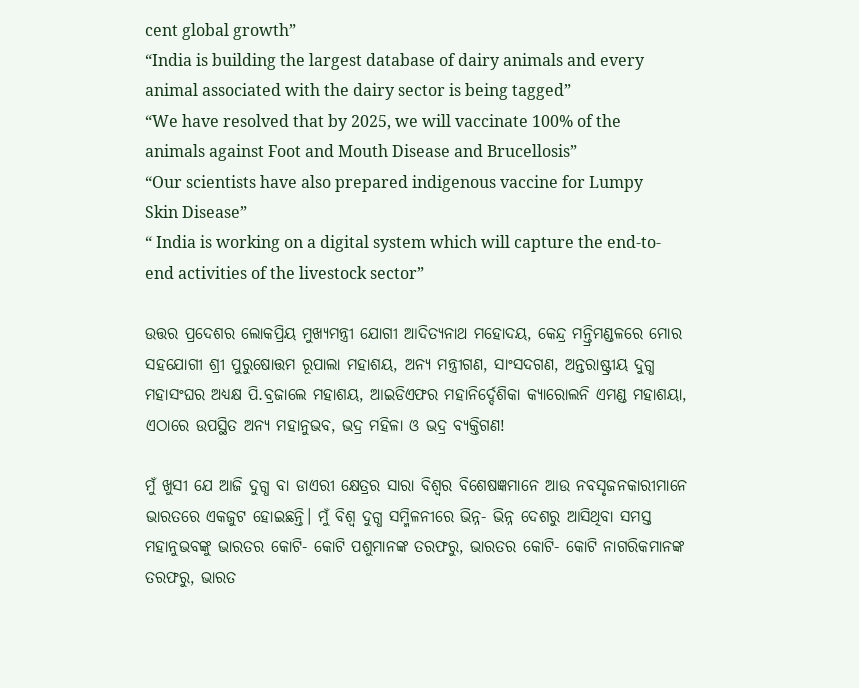cent global growth”
“India is building the largest database of dairy animals and every animal associated with the dairy sector is being tagged”
“We have resolved that by 2025, we will vaccinate 100% of the animals against Foot and Mouth Disease and Brucellosis”
“Our scientists have also prepared indigenous vaccine for Lumpy Skin Disease”
“ India is working on a digital system which will capture the end-to-end activities of the livestock sector”

ଉତ୍ତର ପ୍ରଦେଶର ଲୋକପ୍ରିୟ ମୁଖ୍ୟମନ୍ତ୍ରୀ ଯୋଗୀ ଆଦିତ୍ୟନାଥ ମହୋଦୟ, କେନ୍ଦ୍ର ମନ୍ତ୍ରିମଣ୍ଡଳରେ ମୋର ସହଯୋଗୀ ଶ୍ରୀ ପୁରୁଷୋତ୍ତମ ରୂପାଲା ମହାଶୟ, ଅନ୍ୟ ମନ୍ତ୍ରୀଗଣ, ସାଂସଦଗଣ, ଅନ୍ତରାଷ୍ଟ୍ରୀୟ ଦୁଗ୍ଧ ମହାସଂଘର ଅଧ୍ୟକ୍ଷ ପି.ବ୍ରଜାଲେ ମହାଶୟ, ଆଇଡିଏଫର ମହାନିର୍ଦ୍ଦେଶିକା କ୍ୟାରୋଲନି ଏମଣ୍ଡ ମହାଶୟା, ଏଠାରେ ଉପସ୍ଥିତ ଅନ୍ୟ ମହାନୁଭବ, ଭଦ୍ର ମହିଳା ଓ ଭଦ୍ର ବ୍ୟକ୍ତିଗଣ!

ମୁଁ ଖୁସୀ ଯେ ଆଜି ଦୁଗ୍ଧ ବା ଡାଏରୀ କ୍ଷେତ୍ରର ସାରା ବିଶ୍ୱର ବିଶେଷଜ୍ଞମାନେ ଆଉ ନବସୃଜନକାରୀମାନେ ଭାରତରେ ଏକଜୁଟ ହୋଇଛନ୍ତି। ମୁଁ ବିଶ୍ୱ ଦୁଗ୍ଧ ସମ୍ମିଳନୀରେ ଭିନ୍ନ- ଭିନ୍ନ ଦେଶରୁ ଆସିଥିବା ସମସ୍ତ ମହାନୁଭବଙ୍କୁ ଭାରତର କୋଟି- କୋଟି ପଶୁମାନଙ୍କ ତରଫରୁ, ଭାରତର କୋଟି- କୋଟି ନାଗରିକମାନଙ୍କ ତରଫରୁ, ଭାରତ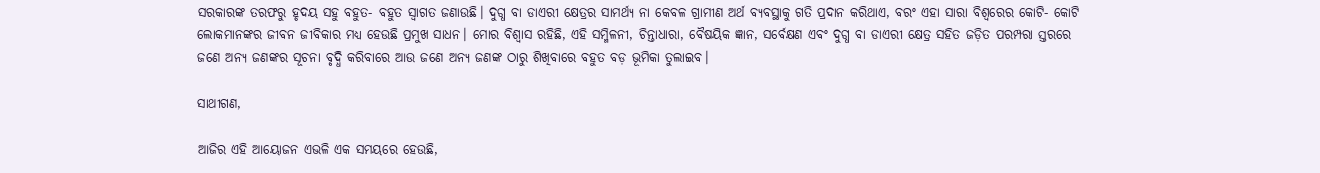ସରକାରଙ୍କ ତରଫରୁ ହୃଦୟ ସହୁ ବହୁତ- ବହୁତ ସ୍ୱାଗତ ଜଣାଉଛି। ଦୁଗ୍ଧ ବା ଡାଏରୀ କ୍ଷେତ୍ରର ସାମର୍ଥ୍ୟ ନା କେବଳ ଗ୍ରାମୀଣ ଅର୍ଥ ବ୍ୟବସ୍ଥାକୁ ଗତି ପ୍ରଦାନ କରିଥାଏ, ବରଂ ଏହା ସାରା ବିଶ୍ୱରେର କୋଟି- କୋଟି ଲୋକମାନଙ୍କର ଜୀବନ ଜୀବିକାର ମଧ୍ୟ ହେଉଛି ପ୍ରମୁଖ ସାଧନ। ମୋର ବିଶ୍ୱାସ ରହିଛି, ଏହି ସମ୍ମିଳନୀ, ଚିନ୍ତାଧାରା, ବୈଷୟିକ ଜ୍ଞାନ, ସର୍ବେକ୍ଷଣ ଏବଂ ଦୁଗ୍ଧ ବା ଡାଏରୀ କ୍ଷେତ୍ର ସହିତ ଜଡ଼ିତ ପରମ୍ପରା ସ୍ତରରେ ଜଣେ ଅନ୍ୟ ଜଣଙ୍କର ସୂଚନା ବୃଦ୍ଧି କରିବାରେ ଆଉ ଜଣେ ଅନ୍ୟ ଜଣଙ୍କ ଠାରୁ ଶିଖିବାରେ ବହୁତ ବଡ଼ ଭୂମିକା ତୁଲାଇବ।

ସାଥୀଗଣ,

ଆଜିର ଏହି ଆୟୋଜନ ଏଭଳି ଏକ ସମୟରେ ହେଉଛି,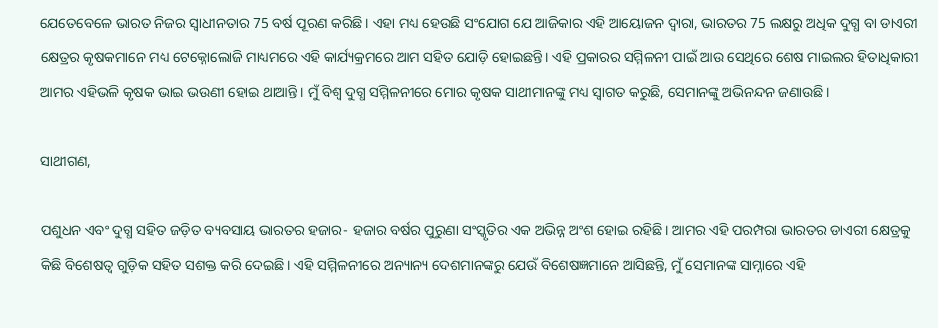ଯେତେବେଳେ ଭାରତ ନିଜର ସ୍ୱାଧୀନତାର 75 ବର୍ଷ ପୂରଣ କରିଛି। ଏହା ମଧ୍ୟ ହେଉଛି ସଂଯୋଗ ଯେ ଆଜିକାର ଏହି ଆୟୋଜନ ଦ୍ୱାରା, ଭାରତର 75 ଲକ୍ଷରୁ ଅଧିକ ଦୁଗ୍ଧ ବା ଡାଏରୀ କ୍ଷେତ୍ରର କୃଷକମାନେ ମଧ୍ୟ ଟେକ୍ନୋଲୋଜି ମାଧ୍ୟମରେ ଏହି କାର୍ଯ୍ୟକ୍ରମରେ ଆମ ସହିତ ଯୋଡ଼ି ହୋଇଛନ୍ତି। ଏହି ପ୍ରକାରର ସମ୍ମିଳନୀ ପାଇଁ ଆଉ ସେଥିରେ ଶେଷ ମାଇଲର ହିତାଧିକାରୀ ଆମର ଏହିଭଳି କୃଷକ ଭାଇ ଭଉଣୀ ହୋଇ ଥାଆନ୍ତି। ମୁଁ ବିଶ୍ୱ ଦୁଗ୍ଧ ସମ୍ମିଳନୀରେ ମୋର କୃଷକ ସାଥୀମାନଙ୍କୁ ମଧ୍ୟ ସ୍ୱାଗତ କରୁଛି, ସେମାନଙ୍କୁ ଅଭିନନ୍ଦନ ଜଣାଉଛି।

ସାଥୀଗଣ,

ପଶୁଧନ ଏବଂ ଦୁଗ୍ଧ ସହିତ ଜଡ଼ିତ ବ୍ୟବସାୟ ଭାରତର ହଜାର- ହଜାର ବର୍ଷର ପୁରୁଣା ସଂସ୍କୃତିର ଏକ ଅଭିନ୍ନ ଅଂଶ ହୋଇ ରହିଛି। ଆମର ଏହି ପରମ୍ପରା ଭାରତର ଡାଏରୀ କ୍ଷେତ୍ରକୁ କିଛି ବିଶେଷତ୍ୱ ଗୁଡ଼ିକ ସହିତ ସଶକ୍ତ କରି ଦେଇଛି। ଏହି ସମ୍ମିଳନୀରେ ଅନ୍ୟାନ୍ୟ ଦେଶମାନଙ୍କରୁ ଯେଉଁ ବିଶେଷଜ୍ଞମାନେ ଆସିଛନ୍ତି, ମୁଁ ସେମାନଙ୍କ ସାମ୍ନାରେ ଏହି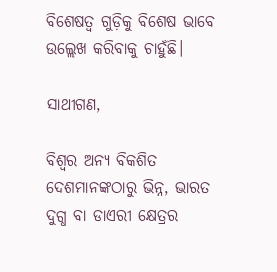ବିଶେଷତ୍ୱ ଗୁଡ଼ିକୁ ବିଶେଷ ଭାବେ ଉଲ୍ଲେଖ କରିବାକୁ ଚାହୁଁଛି।

ସାଥୀଗଣ,

ବିଶ୍ୱର ଅନ୍ୟ ବିକଶିତ ଦେଶମାନଙ୍କଠାରୁ ଭିନ୍ନ, ଭାରତ ଦୁଗ୍ଧ ବା ଡାଏରୀ କ୍ଷେତ୍ରର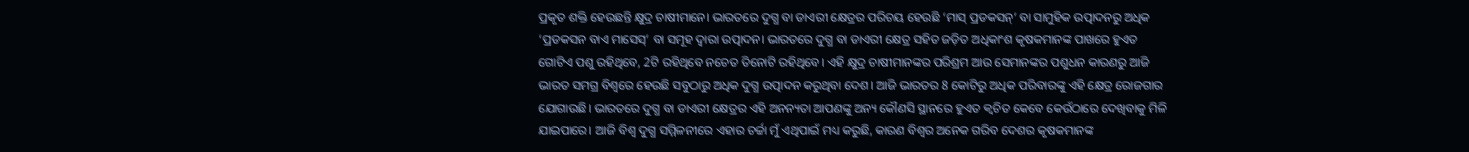ପ୍ରକୃତ ଶକ୍ତି ହେଉଛନ୍ତି କ୍ଷୁଦ୍ର ଚାଷୀମାନେ। ଭାରତରେ ଦୁଗ୍ଧ ବା ଡାଏରୀ କ୍ଷେତ୍ରର ପରିଚୟ ହେଉଛି ‘ମାସ୍ ପ୍ରଡକସନ୍’ ବା ସାମୁହିକ ଉତ୍ପାଦନରୁ ଅଧିକ ‘ପ୍ରଡକସନ ବାଏ ମାସେସ୍’ ବା ସମୂହ ଦ୍ୱାରା ଉତ୍ପାଦନ। ଭାରତରେ ଦୁଗ୍ଧ ବା ଡାଏରୀ କ୍ଷେତ୍ର ସହିତ ଜଡ଼ିତ ଅଧିକାଂଶ କୃଷକମାନଙ୍କ ପାଖରେ ହୁଏତ ଗୋଟିଏ ପଶୁ ରହିଥିବେ, 2ଟି ରହିଥିବେ ନଚେତ ତିନୋଟି ରହିଥିବେ। ଏହି କ୍ଷୁଦ୍ର ଚାଷୀମାନଙ୍କର ପରିଶ୍ରମ ଆଉ ସେମାନଙ୍କର ପଶୁଧନ କାରଣରୁ ଆଜି ଭାରତ ସମଗ୍ର ବିଶ୍ୱରେ ହେଉଛି ସବୁଠାରୁ ଅଧିକ ଦୁଗ୍ଧ ଉତ୍ପାଦନ କରୁଥିବା ଦେଶ। ଆଜି ଭାରତର 8 କୋଟିରୁ ଅଧିକ ପରିବାରଙ୍କୁ ଏହି କ୍ଷେତ୍ର ରୋଜଗାର ଯୋଗାଉଛି। ଭାରତରେ ଦୁଗ୍ଧ ବା ଡାଏରୀ କ୍ଷେତ୍ରର ଏହି ଅନନ୍ୟତା ଆପଣଙ୍କୁ ଅନ୍ୟ କୌଣସି ସ୍ଥାନରେ ହୁଏତ କ୍ୱଚିତ କେବେ କେଉଁଠାରେ ଦେଖିବାକୁ ମିଳି ଯାଇପାରେ। ଆଜି ବିଶ୍ୱ ଦୁଗ୍ଧ ସମ୍ମିଳନୀରେ ଏହାର ଚର୍ଚ୍ଚା ମୁଁ ଏଥିପାଇଁ ମଧ୍ୟ କରୁଛି, କାରଣ ବିଶ୍ୱର ଅନେକ ଗରିବ ଦେଶର କୃଷକମାନଙ୍କ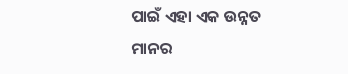ପାଇଁ ଏହା ଏକ ଉନ୍ନତ ମାନର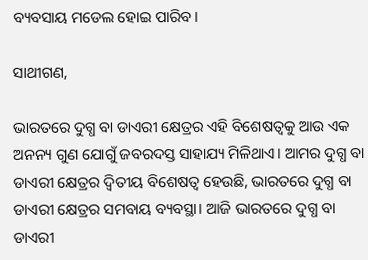ବ୍ୟବସାୟ ମଡେଲ ହୋଇ ପାରିବ।

ସାଥୀଗଣ,

ଭାରତରେ ଦୁଗ୍ଧ ବା ଡାଏରୀ କ୍ଷେତ୍ରର ଏହି ବିଶେଷତ୍ୱକୁ ଆଉ ଏକ ଅନନ୍ୟ ଗୁଣ ଯୋଗୁଁ ଜବରଦସ୍ତ ସାହାଯ୍ୟ ମିଳିଥାଏ। ଆମର ଦୁଗ୍ଧ ବା ଡାଏରୀ କ୍ଷେତ୍ରର ଦ୍ୱିତୀୟ ବିଶେଷତ୍ୱ ହେଉଛି, ଭାରତରେ ଦୁଗ୍ଧ ବା ଡାଏରୀ କ୍ଷେତ୍ରର ସମବାୟ ବ୍ୟବସ୍ଥା। ଆଜି ଭାରତରେ ଦୁଗ୍ଧ ବା ଡାଏରୀ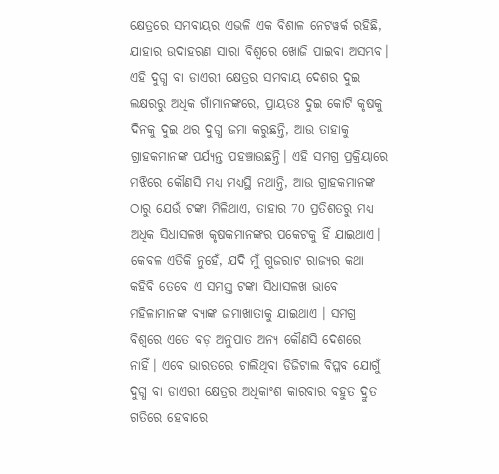କ୍ଷେତ୍ରରେ ସମବାୟର ଏଭଳି ଏକ ବିଶାଳ ନେଟୱର୍କ ରହିଛି, ଯାହାର ଉଦାହରଣ ସାରା ବିଶ୍ୱରେ ଖୋଜି ପାଇବା ଅସମ୍ଭବ। ଏହି ଦୁଗ୍ଧ ବା ଡାଏରୀ କ୍ଷେତ୍ରର ସମବାୟ ଦେଶର ଦୁଇ ଲକ୍ଷରରୁ ଅଧିକ ଗାଁମାନଙ୍କରେ, ପ୍ରାୟତଃ ଦୁଇ କୋଟି କୃଷକୁ ଦିନକୁ ଦୁଇ ଥର ଦୁଗ୍ଧ ଜମା କରୁଛନ୍ତି, ଆଉ ତାହାକୁ ଗ୍ରାହକମାନଙ୍କ ପର୍ଯ୍ୟନ୍ତ ପହଞ୍ଚାଉଛନ୍ତି। ଏହି ସମଗ୍ର ପ୍ରକ୍ରିୟାରେ ମଝିରେ କୌଣସି ମଧ୍ୟ ମଧ୍ୟସ୍ଥି ନଥାନ୍ତି, ଆଉ ଗ୍ରାହକମାନଙ୍କ ଠାରୁ ଯେଉଁ ଟଙ୍କା ମିଳିଥାଏ, ତାହାର 70 ପ୍ରତିଶତରୁ ମଧ୍ୟ ଅଧିକ ସିଧାସଳଖ କୃଷକମାନଙ୍କର ପକେଟକୁ ହିଁ ଯାଇଥାଏ। କେବଳ ଏତିକି ନୁହେଁ, ଯଦି ମୁଁ ଗୁଜରାଟ ରାଜ୍ୟର କଥା କହିବି ତେବେ ଏ ସମସ୍ତ ଟଙ୍କା ସିଧାସଳଖ ଭାବେ ମହିଳାମାନଙ୍କ ବ୍ୟାଙ୍କ ଜମାଖାତାକୁ ଯାଇଥାଏ । ସମଗ୍ର ବିଶ୍ୱରେ ଏତେ ବଡ଼ ଅନୁପାତ ଅନ୍ୟ କୌଣସି ଦେଶରେ ନାହିଁ। ଏବେ ଭାରତରେ ଚାଲିଥିବା ଡିଜିଟାଲ ବିପ୍ଳବ ଯୋଗୁଁ ଦୁଗ୍ଧ ବା ଡାଏରୀ କ୍ଷେତ୍ରର ଅଧିକାଂଶ କାରବାର ବହୁତ ଦ୍ରୁତ ଗତିରେ ହେବାରେ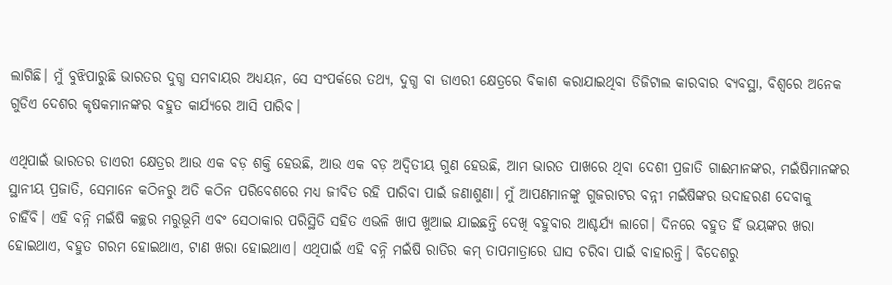ଲାଗିଛି। ମୁଁ ବୁଝିପାରୁଛି ଭାରତର ଦୁଗ୍ଧ ସମବାୟର ଅଧ୍ୟୟନ, ସେ ସଂପର୍କରେ ତଥ୍ୟ, ଦୁଗ୍ଧ ବା ଡାଏରୀ କ୍ଷେତ୍ରରେ ବିକାଶ କରାଯାଇଥିବା ଡିଜିଟାଲ କାରବାର ବ୍ୟବସ୍ଥା, ବିଶ୍ୱରେ ଅନେକ ଗୁଡିଏ ଦେଶର କୃଷକମାନଙ୍କର ବହୁତ କାର୍ଯ୍ୟରେ ଆସି ପାରିବ।

ଏଥିପାଇଁ ଭାରତର ଡାଏରୀ କ୍ଷେତ୍ରର ଆଉ ଏକ ବଡ଼ ଶକ୍ତି ହେଉଛି, ଆଉ ଏକ ବଡ଼ ଅଦ୍ୱିତୀୟ ଗୁଣ ହେଉଛି, ଆମ ଭାରତ ପାଖରେ ଥିବା ଦେଶୀ ପ୍ରଜାତି ଗାଈମାନଙ୍କର, ମଇଁଷିମାନଙ୍କର ସ୍ଥାନୀୟ ପ୍ରଜାତି, ସେମାନେ କଠିନରୁ ଅତି କଠିନ ପରିବେଶରେ ମଧ୍ୟ ଜୀବିତ ରହି ପାରିବା ପାଇଁ ଜଣାଶୁଣା। ମୁଁ ଆପଣମାନଙ୍କୁ ଗୁଜରାଟର ବନ୍ନୀ ମଇଁଷିଙ୍କର ଉଦାହରଣ ଦେବାକୁ ଚାହିଁବି। ଏହି ବନ୍ନି ମଇଁଷି କଚ୍ଛର ମରୁଭୂମି ଏବଂ ସେଠାକାର ପରିସ୍ଥିତି ସହିତ ଏଭଳି ଖାପ ଖୁଆଇ ଯାଇଛନ୍ତି ଦେଖି ବହୁବାର ଆଶ୍ଚର୍ଯ୍ୟ ଲାଗେ। ଦିନରେ ବହୁତ ହିଁ ଭୟଙ୍କର ଖରା ହୋଇଥାଏ, ବହୁତ ଗରମ ହୋଇଥାଏ, ଟାଣ ଖରା ହୋଇଥାଏ। ଏଥିପାଇଁ ଏହି ବନ୍ନି ମଇଁଷି ରାତିର କମ୍ ତାପମାତ୍ରାରେ ଘାସ ଚରିବା ପାଇଁ ବାହାରନ୍ତି। ବିଦେଶରୁ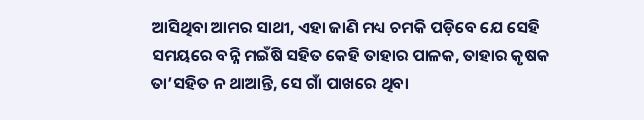ଆସିଥିବା ଆମର ସାଥୀ, ଏହା ଜାଣି ମଧ୍ୟ ଚମକି ପଡ଼ିବେ ଯେ ସେହି ସମୟରେ ବନ୍ନି ମଇଁଷି ସହିତ କେହି ତାହାର ପାଳକ, ତାହାର କୃଷକ ତା’ସହିତ ନ ଥାଆନ୍ତି, ସେ ଗାଁ ପାଖରେ ଥିବା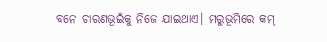ବନେ ଚାରଣଭୂଇଁକୁ ନିଜେ ଯାଇଥାଏ। ମରୁଭୂମିରେ କମ୍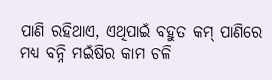ପାଣି ରହିଥାଏ, ଏଥିପାଇଁ ବହୁତ କମ୍ ପାଣିରେ ମଧ୍ୟ ବନ୍ନି ମଇଁଷିର କାମ ଚଳି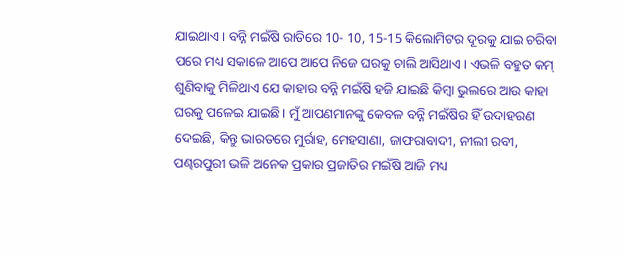ଯାଇଥାଏ। ବନ୍ନି ମଇଁଷି ରାତିରେ 10- 10, 15-15 କିଲୋମିଟର ଦୂରକୁ ଯାଇ ଚରିବା ପରେ ମଧ୍ୟ ସକାଳେ ଆପେ ଆପେ ନିଜେ ଘରକୁ ଚାଲି ଆସିଥାଏ। ଏଭଳି ବହୁତ କମ୍ ଶୁଣିବାକୁ ମିଳିଥାଏ ଯେ କାହାର ବନ୍ନି ମଇଁଷି ହଜି ଯାଇଛି କିମ୍ବା ଭୁଲରେ ଆଉ କାହା ଘରକୁ ପଳେଇ ଯାଇଛି। ମୁଁ ଆପଣମାନଙ୍କୁ କେବଳ ବନ୍ନି ମଇଁଷିର ହିଁ ଉଦାହରଣ ଦେଇଛି, କିନ୍ତୁ ଭାରତରେ ମୁର୍ରାହ, ମେହସାଣା, ଜାଫରାବାଦୀ, ନୀଲୀ ରବୀ, ପଣ୍ଢରପୁରୀ ଭଳି ଅନେକ ପ୍ରକାର ପ୍ରଜାତିର ମଇଁଷି ଆଜି ମଧ୍ୟ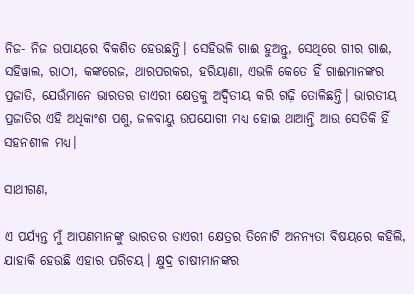ନିଜ- ନିଜ ଉପାୟରେ ବିକଶିତ ହେଉଛନ୍ତି। ସେହିଭଳି ଗାଈ ହୁଅନ୍ତୁ, ସେଥିରେ ଗୀର ଗାଈ, ସହିୱାଲ, ରାଠୀ, କଙ୍କରେଜ, ଥାରପରକର, ହରିୟାଣା, ଏଭଳି କେତେ ହିଁ ଗାଈମାନଙ୍କର ପ୍ରଜାତି, ଯେଉଁମାନେ ଭାରତର ଡାଏରୀ କ୍ଷେତ୍ରକୁ ଅଦ୍ୱିତୀୟ କରି ଗଢ଼ି ତୋଳିଛନ୍ତି। ଭାରତୀୟ ପ୍ରଜାତିର ଏହି ଅଧିକାଂଶ ପଶୁ, ଜଳବାୟୁ ଉପଯୋଗୀ ମଧ୍ୟ ହୋଇ ଥାଆନ୍ତି ଆଉ ସେତିକି ହିଁ ସହନଶୀଳ ମଧ୍ୟ।

ସାଥୀଗଣ,

ଏ ପର୍ଯ୍ୟନ୍ତ ମୁଁ ଆପଣମାନଙ୍କୁ ଭାରତର ଡାଏରୀ କ୍ଷେତ୍ରର ତିନୋଟି ଅନନ୍ୟତା ବିଷୟରେ କହିଲି, ଯାହାକି ହେଉଛି ଏହାର ପରିଚୟ। କ୍ଷୁଦ୍ର ଚାଷୀମାନଙ୍କର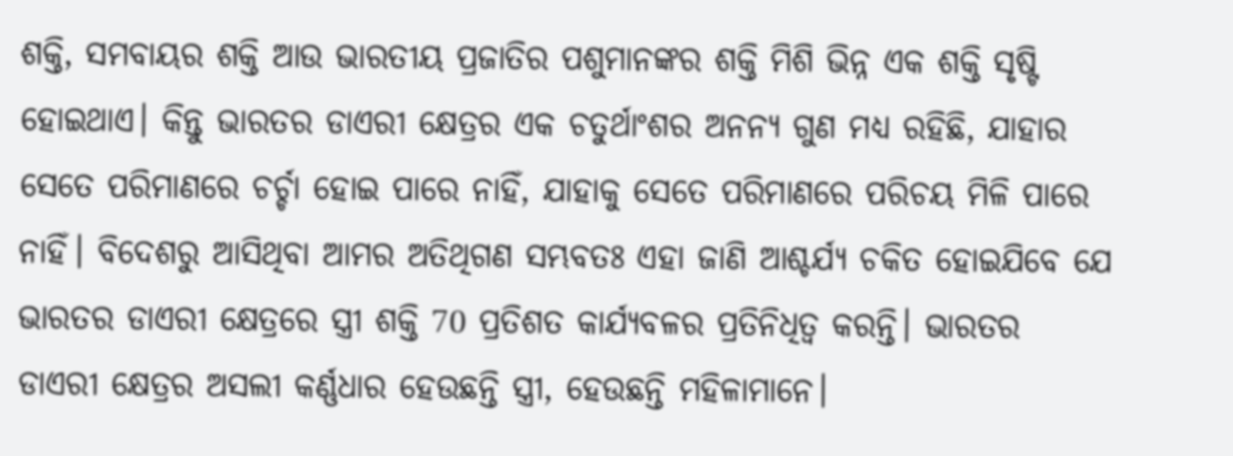ଶକ୍ତି, ସମବାୟର ଶକ୍ତି ଆଉ ଭାରତୀୟ ପ୍ରଜାତିର ପଶୁମାନଙ୍କର ଶକ୍ତି ମିଶି ଭିନ୍ନ ଏକ ଶକ୍ତି ସୃଷ୍ଟି ହୋଇଥାଏ। କିନ୍ତୁ ଭାରତର ଡାଏରୀ କ୍ଷେତ୍ରର ଏକ ଚତୁର୍ଥାଂଶର ଅନନ୍ୟ ଗୁଣ ମଧ୍ୟ ରହିଛି, ଯାହାର ସେତେ ପରିମାଣରେ ଚର୍ଚ୍ଚା ହୋଇ ପାରେ ନାହିଁ, ଯାହାକୁ ସେତେ ପରିମାଣରେ ପରିଚୟ ମିଳି ପାରେ ନାହିଁ। ବିଦେଶରୁ ଆସିଥିବା ଆମର ଅତିଥିଗଣ ସମ୍ଭବତଃ ଏହା ଜାଣି ଆଶ୍ଚର୍ଯ୍ୟ ଚକିତ ହୋଇଯିବେ ଯେ ଭାରତର ଡାଏରୀ କ୍ଷେତ୍ରରେ ସ୍ତ୍ରୀ ଶକ୍ତି 70 ପ୍ରତିଶତ କାର୍ଯ୍ୟବଳର ପ୍ରତିନିଧିତ୍ୱ କରନ୍ତି। ଭାରତର ଡାଏରୀ କ୍ଷେତ୍ରର ଅସଲୀ କର୍ଣ୍ଣଧାର ହେଉଛନ୍ତି ସ୍ତ୍ରୀ, ହେଉଛନ୍ତି ମହିଳାମାନେ।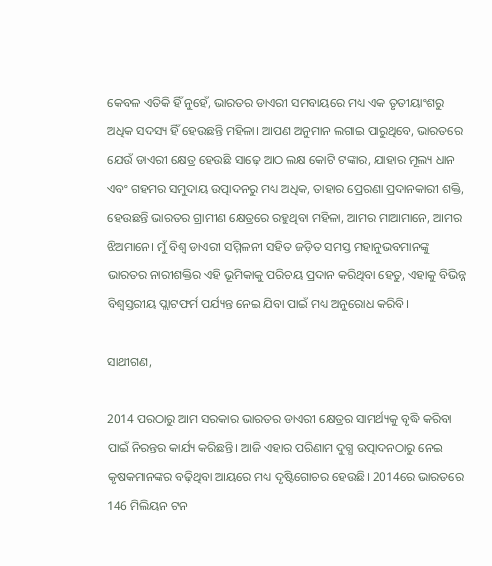କେବଳ ଏତିକି ହିଁ ନୁହେଁ, ଭାରତର ଡାଏରୀ ସମବାୟରେ ମଧ୍ୟ ଏକ ତୃତୀୟାଂଶରୁ ଅଧିକ ସଦସ୍ୟ ହିଁ ହେଉଛନ୍ତି ମହିଳା। ଆପଣ ଅନୁମାନ ଲଗାଇ ପାରୁଥିବେ, ଭାରତରେ ଯେଉଁ ଡାଏରୀ କ୍ଷେତ୍ର ହେଉଛି ସାଢ଼େ ଆଠ ଲକ୍ଷ କୋଟି ଟଙ୍କାର, ଯାହାର ମୂଲ୍ୟ ଧାନ ଏବଂ ଗହମର ସମୁଦାୟ ଉତ୍ପାଦନରୁ ମଧ୍ୟ ଅଧିକ, ତାହାର ପ୍ରେରଣା ପ୍ରଦାନକାରୀ ଶକ୍ତି, ହେଉଛନ୍ତି ଭାରତର ଗ୍ରାମୀଣ କ୍ଷେତ୍ରରେ ରହୁଥିବା ମହିଳା, ଆମର ମାଆମାନେ, ଆମର ଝିଅମାନେ। ମୁଁ ବିଶ୍ୱ ଡାଏରୀ ସମ୍ମିଳନୀ ସହିତ ଜଡ଼ିତ ସମସ୍ତ ମହାନୁଭବମାନଙ୍କୁ ଭାରତର ନାରୀଶକ୍ତିର ଏହି ଭୂମିକାକୁ ପରିଚୟ ପ୍ରଦାନ କରିଥିବା ହେତୁ, ଏହାକୁ ବିଭିନ୍ନ ବିଶ୍ୱସ୍ତରୀୟ ପ୍ଲାଟଫର୍ମ ପର୍ଯ୍ୟନ୍ତ ନେଇ ଯିବା ପାଇଁ ମଧ୍ୟ ଅନୁରୋଧ କରିବି।

ସାଥୀଗଣ,

2014 ପରଠାରୁ ଆମ ସରକାର ଭାରତର ଡାଏରୀ କ୍ଷେତ୍ରର ସାମର୍ଥ୍ୟକୁ ବୃଦ୍ଧି କରିବା ପାଇଁ ନିରନ୍ତର କାର୍ଯ୍ୟ କରିଛନ୍ତି। ଆଜି ଏହାର ପରିଣାମ ଦୁଗ୍ଧ ଉତ୍ପାଦନଠାରୁ ନେଇ କୃଷକମାନଙ୍କର ବଢ଼ିଥିବା ଆୟରେ ମଧ୍ୟ ଦୃଷ୍ଟିଗୋଚର ହେଉଛି। 2014ରେ ଭାରତରେ 146 ମିଲିୟନ ଟନ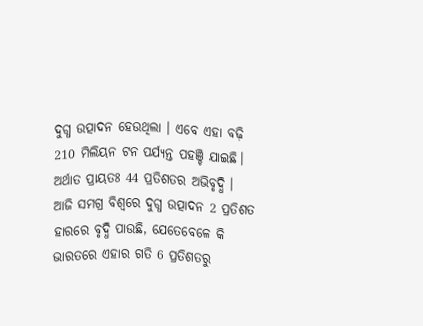ଦୁଗ୍ଧ ଉତ୍ପାଦନ ହେଉଥିଲା । ଏବେ ଏହା ବଢ଼ି 210 ମିଲିୟନ ଟନ ପର୍ଯ୍ୟନ୍ତ ପହଞ୍ଚି ଯାଇଛି। ଅର୍ଥାତ ପ୍ରାୟତଃ 44 ପ୍ରତିଶତର ଅଭିବୃଦ୍ଧି । ଆଜି ସମଗ୍ର ବିଶ୍ୱରେ ଦୁଗ୍ଧ ଉତ୍ପାଦନ 2 ପ୍ରତିଶତ ହାରରେ ବୃଦ୍ଧି ପାଉଛି, ଯେତେବେଳେ କି ଭାରତରେ ଏହାର ଗତି 6 ପ୍ରତିଶତରୁ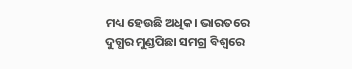ମଧ୍ୟ ହେଉଛି ଅଧିକ। ଭାରତରେ ଦୁଗ୍ଧର ମୁଣ୍ଡପିଛା ସମଗ୍ର ବିଶ୍ୱରେ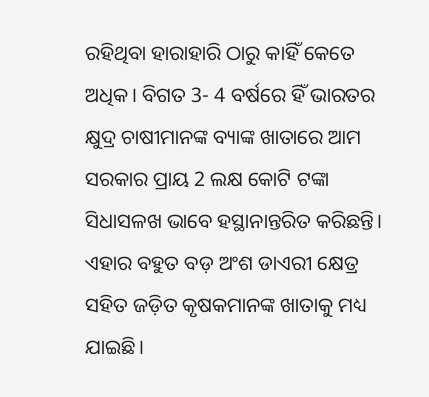ରହିଥିବା ହାରାହାରି ଠାରୁ କାହିଁ କେତେ ଅଧିକ। ବିଗତ 3- 4 ବର୍ଷରେ ହିଁ ଭାରତର କ୍ଷୁଦ୍ର ଚାଷୀମାନଙ୍କ ବ୍ୟାଙ୍କ ଖାତାରେ ଆମ ସରକାର ପ୍ରାୟ 2 ଲକ୍ଷ କୋଟି ଟଙ୍କା ସିଧାସଳଖ ଭାବେ ହସ୍ଥାନାନ୍ତରିତ କରିଛନ୍ତି। ଏହାର ବହୁତ ବଡ଼ ଅଂଶ ଡାଏରୀ କ୍ଷେତ୍ର ସହିତ ଜଡ଼ିତ କୃଷକମାନଙ୍କ ଖାତାକୁ ମଧ୍ୟ ଯାଇଛି।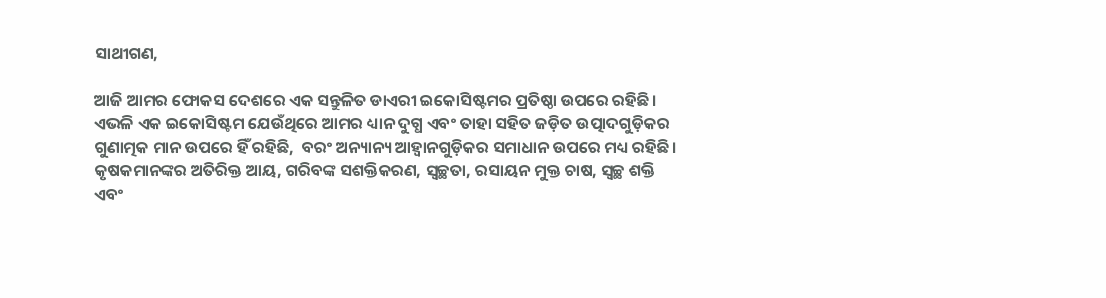ସାଥୀଗଣ,

ଆଜି ଆମର ଫୋକସ ଦେଶରେ ଏକ ସନ୍ତୁଳିତ ଡାଏରୀ ଇକୋସିଷ୍ଟମର ପ୍ରତିଷ୍ଠା ଉପରେ ରହିଛି। ଏଭଳି ଏକ ଇକୋସିଷ୍ଟମ ଯେଉଁଥିରେ ଆମର ଧ୍ୟାନ ଦୁଗ୍ଧ ଏବଂ ତାହା ସହିତ ଜଡ଼ିତ ଉତ୍ପାଦଗୁଡ଼ିକର ଗୁଣାତ୍ମକ ମାନ ଉପରେ ହିଁ ରହିଛି,  ବରଂ ଅନ୍ୟାନ୍ୟ ଆହ୍ୱାନଗୁଡ଼ିକର ସମାଧାନ ଉପରେ ମଧ୍ୟ ରହିଛି। କୃଷକମାନଙ୍କର ଅତିରିକ୍ତ ଆୟ, ଗରିବଙ୍କ ସଶକ୍ତିକରଣ, ସ୍ୱଚ୍ଛତା, ରସାୟନ ମୁକ୍ତ ଚାଷ, ସ୍ୱଚ୍ଛ ଶକ୍ତି ଏବଂ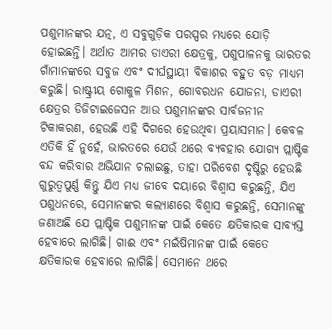ପଶୁମାନଙ୍କର ଯତ୍ନ, ଏ ସବୁଗୁଡ଼ିକ ପରସ୍ପର ମଧ୍ୟରେ ଯୋଡ଼ି ହୋଇଛନ୍ତି। ଅର୍ଥାତ ଆମର ଡାଏରୀ କ୍ଷେତ୍ରକୁ, ପଶୁପାଳନକୁ ଭାରତର ଗାଁମାନଙ୍କରେ ସବୁଜ ଏବଂ ଦୀର୍ଘସ୍ଥାୟୀ ବିକାଶର ବହୁତ ବଡ଼ ମାଧ୍ୟମ କରୁଛି। ରାଷ୍ଟ୍ରୀୟ ଗୋକୁଳ ମିଶନ, ଗୋବରଧନ ଯୋଜନା, ଡାଏରୀ କ୍ଷେତ୍ରର ଡିଜିଟାଇଜେସନ ଆଉ ପଶୁମାନଙ୍କର ସାର୍ବଜନୀନ ଟିକାକରଣ, ହେଉଛି ଏହି ଦିଗରେ ହେଉଥିବା ପ୍ରୟାସମାନ। କେବଳ ଏତିକି ହିଁ ନୁହେଁ, ଭାରତରେ ଯେଉଁ ଥରେ ବ୍ୟବହାର ଯୋଗ୍ୟ ପ୍ଲାଷ୍ଟିକ ବନ୍ଦ କରିବାର ଅଭିଯାନ ଚଲାଇଛୁ, ତାହା ପରିବେଶ ଦୃଷ୍ଟିରୁ ହେଉଛି ଗୁରୁତ୍ୱପୁର୍ଣ୍ଣ କିନ୍ତୁ ଯିଏ ମଧ୍ୟ ଜୀବେ ଦୟାରେ ବିଶ୍ୱାସ କରୁଛନ୍ତି, ଯିଏ ପଶୁଧନରେ, ସେମାନଙ୍କର କଲ୍ୟାଣରେ ବିଶ୍ୱାସ କରୁଛନ୍ତି, ସେମାନଙ୍କୁ ଜଣାଅଛି ଯେ ପ୍ଲାଷ୍ଟିକ ପଶୁମାନଙ୍କ ପାଇଁ କେତେ କ୍ଷତିକାରକ ସାବ୍ୟସ୍ତ ହେବାରେ ଲାଗିଛି। ଗାଈ ଏବଂ ମଇଁଷିମାନଙ୍କ ପାଇଁ କେତେ କ୍ଷତିକାରକ ହେବାରେ ଲାଗିଛି। ସେମାନେ ଥରେ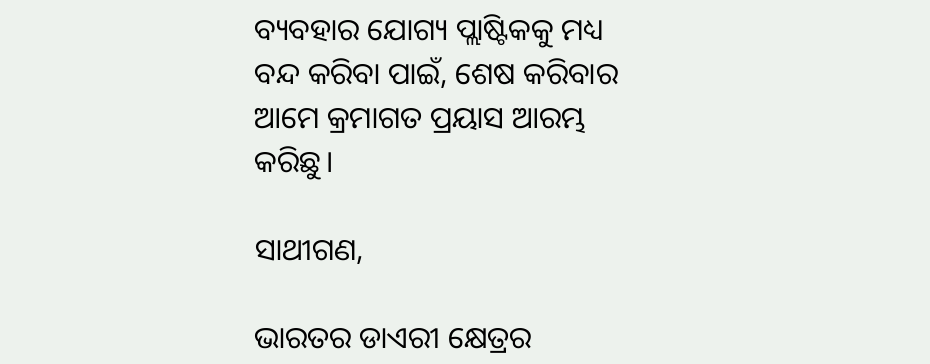ବ୍ୟବହାର ଯୋଗ୍ୟ ପ୍ଲାଷ୍ଟିକକୁ ମଧ୍ୟ ବନ୍ଦ କରିବା ପାଇଁ, ଶେଷ କରିବାର ଆମେ କ୍ରମାଗତ ପ୍ରୟାସ ଆରମ୍ଭ କରିଛୁ।

ସାଥୀଗଣ,

ଭାରତର ଡାଏରୀ କ୍ଷେତ୍ରର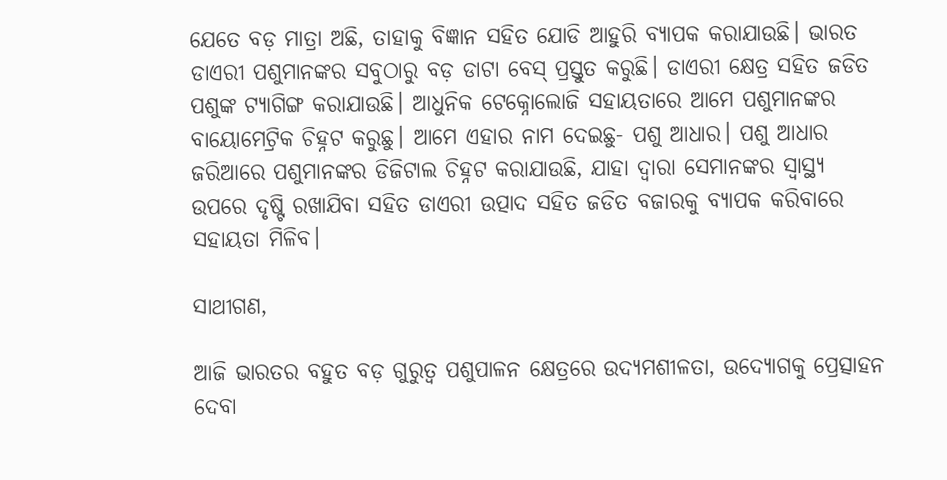ଯେତେ ବଡ଼ ମାତ୍ରା ଅଛି, ତାହାକୁ ବିଜ୍ଞାନ ସହିତ ଯୋଡି ଆହୁରି ବ୍ୟାପକ କରାଯାଉଛି। ଭାରତ ଡାଏରୀ ପଶୁମାନଙ୍କର ସବୁଠାରୁ ବଡ଼ ଡାଟା ବେସ୍ ପ୍ରସ୍ତୁତ କରୁଛି। ଡାଏରୀ କ୍ଷେତ୍ର ସହିତ ଜଡିତ ପଶୁଙ୍କ ଟ୍ୟାଗିଙ୍ଗ କରାଯାଉଛି। ଆଧୁନିକ ଟେକ୍ନୋଲୋଜି ସହାୟତାରେ ଆମେ ପଶୁମାନଙ୍କର ବାୟୋମେଟ୍ରିକ ଚିହ୍ନଟ କରୁଛୁ। ଆମେ ଏହାର ନାମ ଦେଇଛୁ- ପଶୁ ଆଧାର। ପଶୁ ଆଧାର ଜରିଆରେ ପଶୁମାନଙ୍କର ଡିଜିଟାଲ ଚିହ୍ନଟ କରାଯାଉଛି, ଯାହା ଦ୍ୱାରା ସେମାନଙ୍କର ସ୍ୱାସ୍ଥ୍ୟ ଉପରେ ଦୃଷ୍ଟି ରଖାଯିବା ସହିତ ଡାଏରୀ ଉତ୍ପାଦ ସହିତ ଜଡିତ ବଜାରକୁ ବ୍ୟାପକ କରିବାରେ ସହାୟତା ମିଳିବ।

ସାଥୀଗଣ,

ଆଜି ଭାରତର ବହୁତ ବଡ଼ ଗୁରୁତ୍ୱ ପଶୁପାଳନ କ୍ଷେତ୍ରରେ ଉଦ୍ୟମଶୀଳତା, ଉଦ୍ୟୋଗକୁ ପ୍ରେତ୍ସାହନ ଦେବା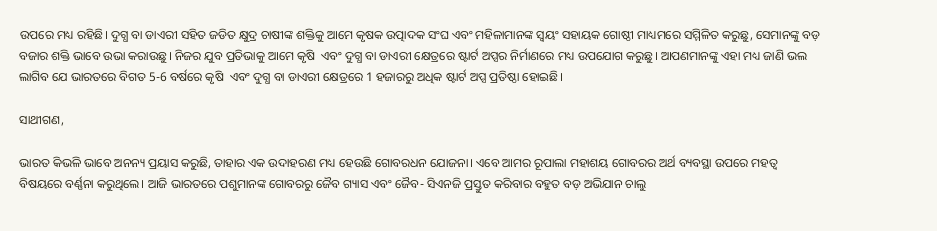ଉପରେ ମଧ୍ୟ ରହିଛି। ଦୁଗ୍ଧ ବା ଡାଏରୀ ସହିତ ଜଡିତ କ୍ଷୁଦ୍ର ଚାଷୀଙ୍କ ଶକ୍ତିକୁ ଆମେ କୃଷକ ଉତ୍ପାଦକ ସଂଘ ଏବଂ ମହିଳାମାନଙ୍କ ସ୍ୱୟଂ ସହାୟକ ଗୋଷ୍ଠୀ ମାଧ୍ୟମରେ ସମ୍ମିଳିତ କରୁଛୁ, ସେମାନଙ୍କୁ ବଡ଼ ବଜାର ଶକ୍ତି ଭାବେ ଉଭା କରାଉଛୁ। ନିଜର ଯୁବ ପ୍ରତିଭାକୁ ଆମେ କୃଷି  ଏବଂ ଦୁଗ୍ଧ ବା ଡାଏରୀ କ୍ଷେତ୍ରରେ ଷ୍ଟାର୍ଟ ଅପ୍ସର ନିର୍ମାଣରେ ମଧ୍ୟ ଉପଯୋଗ କରୁଛୁ। ଆପଣମାନଙ୍କୁ ଏହା ମଧ୍ୟ ଜାଣି ଭଲ ଲାଗିବ ଯେ ଭାରତରେ ବିଗତ 5-6 ବର୍ଷରେ କୃଷି  ଏବଂ ଦୁଗ୍ଧ ବା ଡାଏରୀ କ୍ଷେତ୍ରରେ 1 ହଜାରରୁ ଅଧିକ ଷ୍ଟାର୍ଟ ଅପ୍ସ ପ୍ରତିଷ୍ଠା ହୋଇଛି।

ସାଥୀଗଣ,

ଭାରତ କିଭଳି ଭାବେ ଅନନ୍ୟ ପ୍ରୟାସ କରୁଛି, ତାହାର ଏକ ଉଦାହରଣ ମଧ୍ୟ ହେଉଛି ଗୋବରଧନ ଯୋଜନା। ଏବେ ଆମର ରୂପାଲା ମହାଶୟ ଗୋବରର ଅର୍ଥ ବ୍ୟବସ୍ଥା ଉପରେ ମହତ୍ୱ ବିଷୟରେ ବର୍ଣ୍ଣନା କରୁଥିଲେ। ଆଜି ଭାରତରେ ପଶୁମାନଙ୍କ ଗୋବରରୁ ଜୈବ ଗ୍ୟାସ ଏବଂ ଜୈବ- ସିଏନଜି ପ୍ରସ୍ତୁତ କରିବାର ବହୁତ ବଡ଼ ଅଭିଯାନ ଚାଲୁ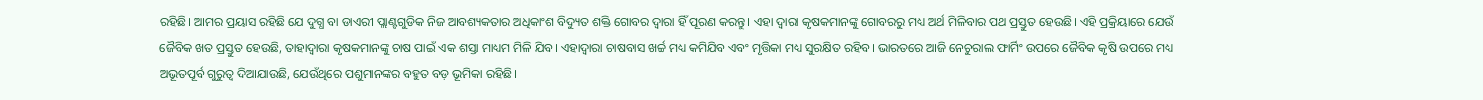ରହିଛି। ଆମର ପ୍ରୟାସ ରହିଛି ଯେ ଦୁଗ୍ଧ ବା ଡାଏରୀ ପ୍ଲାଣ୍ଟଗୁଡିକ ନିଜ ଆବଶ୍ୟକତାର ଅଧିକାଂଶ ବିଦ୍ୟୁତ ଶକ୍ତି ଗୋବର ଦ୍ୱାରା ହିଁ ପୂରଣ କରନ୍ତୁ। ଏହା ଦ୍ୱାରା କୃଷକମାନଙ୍କୁ ଗୋବରରୁ ମଧ୍ୟ ଅର୍ଥ ମିଳିବାର ପଥ ପ୍ରସ୍ତୁତ ହେଉଛି। ଏହି ପ୍ରକ୍ରିୟାରେ ଯେଉଁ ଜୈବିକ ଖତ ପ୍ରସ୍ତୁତ ହେଉଛି, ତାହାଦ୍ୱାରା କୃଷକମାନଙ୍କୁ ଚାଷ ପାଇଁ ଏକ ଶସ୍ତା ମାଧ୍ୟମ ମିଳି ଯିବ। ଏହାଦ୍ୱାରା ଚାଷବାସ ଖର୍ଚ୍ଚ ମଧ୍ୟ କମିଯିବ ଏବଂ ମୃତ୍ତିକା ମଧ୍ୟ ସୁରକ୍ଷିତ ରହିବ। ଭାରତରେ ଆଜି ନେଚୁରାଲ ଫାର୍ମିଂ ଉପରେ ଜୈବିକ କୃଷି ଉପରେ ମଧ୍ୟ ଅଭୂତପୂର୍ବ ଗୁରୁତ୍ୱ ଦିଆଯାଉଛି, ଯେଉଁଥିରେ ପଶୁମାନଙ୍କର ବହୁତ ବଡ଼ ଭୂମିକା ରହିଛି।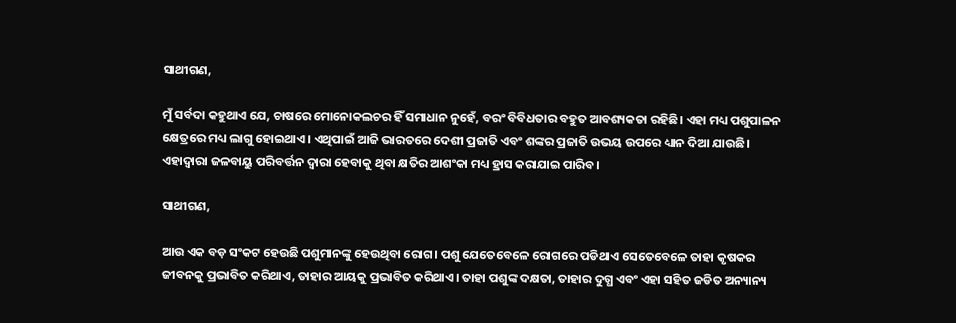ସାଥୀଗଣ,

ମୁଁ ସର୍ବଦା କହୁଥାଏ ଯେ, ଚାଷରେ ମୋନୋକଲଚର ହିଁ ସମାଧାନ ନୁହେଁ, ବରଂ ବିବିଧତାର ବହୁତ ଆବଶ୍ୟକତା ରହିଛି। ଏହା ମଧ୍ୟ ପଶୁପାଳନ କ୍ଷେତ୍ରରେ ମଧ୍ୟ ଲାଗୁ ହୋଇଥାଏ। ଏଥିପାଇଁ ଆଜି ଭାରତରେ ଦେଶୀ ପ୍ରଜାତି ଏବଂ ଶଙ୍କର ପ୍ରଜାତି ଉଭୟ ଉପରେ ଧ୍ୟାନ ଦିଆ ଯାଉଛି। ଏହାଦ୍ୱାରା ଜଳବାୟୁ ପରିବର୍ତ୍ତନ ଦ୍ୱାରା ହେବାକୁ ଥିବା କ୍ଷତିର ଆଶଂକା ମଧ୍ୟ ହ୍ରାସ କରାଯାଇ ପାରିବ।

ସାଥୀଗଣ,

ଆଉ ଏକ ବଡ଼ ସଂକଟ ହେଉଛି ପଶୁମାନଙ୍କୁ ହେଉଥିବା ରୋଗ। ପଶୁ ଯେତେବେଳେ ରୋଗରେ ପଡିଥାଏ ସେତେବେଳେ ତାହା କୃଷକର ଜୀବନକୁ ପ୍ରଭାବିତ କରିଥାଏ, ତାହାର ଆୟକୁ ପ୍ରଭାବିତ କରିଥାଏ। ତାହା ପଶୁଙ୍କ ଦକ୍ଷତା, ତାହାର ଦୁଗ୍ଧ ଏବଂ ଏହା ସହିତ ଜଡିତ ଅନ୍ୟାନ୍ୟ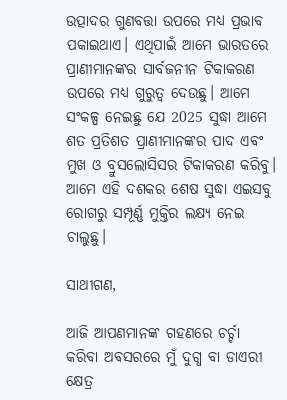ଉତ୍ପାଦର ଗୁଣବତ୍ତା ଉପରେ ମଧ୍ୟ ପ୍ରଭାବ ପକାଇଥାଏ। ଏଥିପାଇଁ ଆମେ ଭାରତରେ ପ୍ରାଣୀମାନଙ୍କର ସାର୍ବଜନୀନ ଟିକାକରଣ ଉପରେ ମଧ୍ୟ ଗୁରୁତ୍ୱ ଦେଉଛୁ। ଆମେ ସଂକଳ୍ପ ନେଇଛୁ ଯେ 2025 ସୁଦ୍ଧା ଆମେ ଶତ ପ୍ରତିଶତ ପ୍ରାଣୀମାନଙ୍କର ପାଦ ଏବଂ ମୁଖ ଓ ବ୍ରୁସଲୋସିସର ଟିକାକରଣ କରିବୁ। ଆମେ ଏହି ଦଶକର ଶେଷ ସୁଦ୍ଧା ଏଇସବୁ ରୋଗରୁ ସମ୍ପୂର୍ଣ୍ଣ ମୁକ୍ତିର ଲକ୍ଷ୍ୟ ନେଇ ଚାଲୁଛୁ।

ସାଥୀଗଣ,

ଆଜି ଆପଣମାନଙ୍କ ଗହଣରେ ଚର୍ଚ୍ଚା କରିବା ଅବସରରେ ମୁଁ ଦୁଗ୍ଧ ବା ଡାଏରୀ କ୍ଷେତ୍ର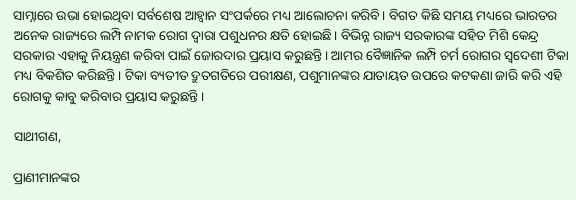ସାମ୍ନାରେ ଉଭା ହୋଇଥିବା ସର୍ବଶେଷ ଆହ୍ୱାନ ସଂପର୍କରେ ମଧ୍ୟ ଆଲୋଚନା କରିବି। ବିଗତ କିଛି ସମୟ ମଧ୍ୟରେ ଭାରତର ଅନେକ ରାଜ୍ୟରେ ଲମ୍ପି ନାମକ ରୋଗ ଦ୍ୱାରା ପଶୁଧନର କ୍ଷତି ହୋଇଛି। ବିଭିନ୍ନ ରାଜ୍ୟ ସରକାରଙ୍କ ସହିତ ମିଶି କେନ୍ଦ୍ର ସରକାର ଏହାକୁ ନିୟନ୍ତ୍ରଣ କରିବା ପାଇଁ ଜୋରଦାର ପ୍ରୟାସ କରୁଛନ୍ତି। ଆମର ବୈଜ୍ଞାନିକ ଲମ୍ପି ଚର୍ମ ରୋଗର ସ୍ୱଦେଶୀ ଟିକା ମଧ୍ୟ ବିକଶିତ କରିଛନ୍ତି। ଟିକା ବ୍ୟତୀତ ଦ୍ରୁତଗତିରେ ପରୀକ୍ଷଣ, ପଶୁମାନଙ୍କର ଯାତାୟତ ଉପରେ କଟକଣା ଜାରି କରି ଏହି ରୋଗକୁ କାବୁ କରିବାର ପ୍ରୟାସ କରୁଛନ୍ତି।

ସାଥୀଗଣ,

ପ୍ରାଣୀମାନଙ୍କର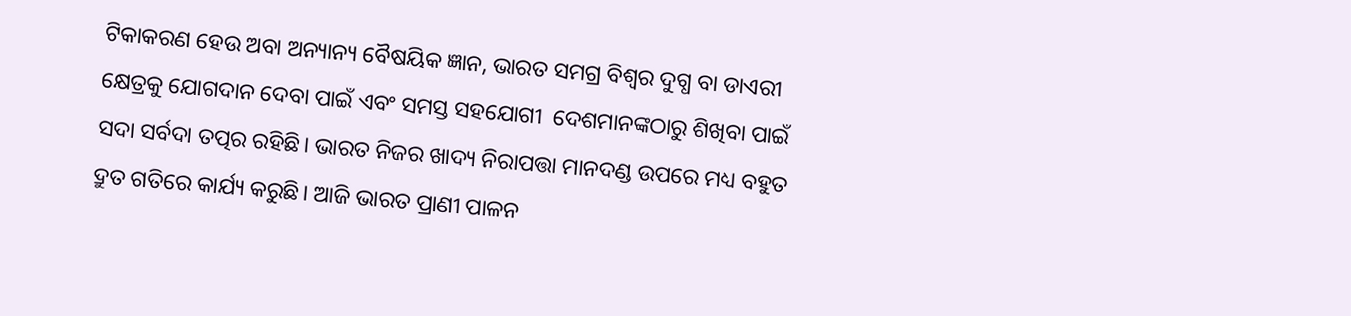ଟିକାକରଣ ହେଉ ଅବା ଅନ୍ୟାନ୍ୟ ବୈଷୟିକ ଜ୍ଞାନ, ଭାରତ ସମଗ୍ର ବିଶ୍ୱର ଦୁଗ୍ଧ ବା ଡାଏରୀ କ୍ଷେତ୍ରକୁ ଯୋଗଦାନ ଦେବା ପାଇଁ ଏବଂ ସମସ୍ତ ସହଯୋଗୀ  ଦେଶମାନଙ୍କଠାରୁ ଶିଖିବା ପାଇଁ ସଦା ସର୍ବଦା ତତ୍ପର ରହିଛି। ଭାରତ ନିଜର ଖାଦ୍ୟ ନିରାପତ୍ତା ମାନଦଣ୍ଡ ଉପରେ ମଧ୍ୟ ବହୁତ ଦ୍ରୁତ ଗତିରେ କାର୍ଯ୍ୟ କରୁଛି। ଆଜି ଭାରତ ପ୍ରାଣୀ ପାଳନ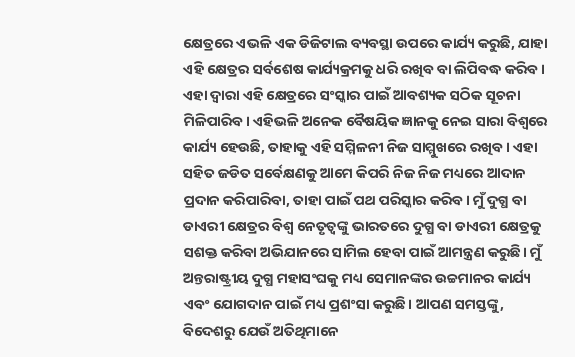କ୍ଷେତ୍ରରେ ଏଭଳି ଏକ ଡିଜିଟାଲ ବ୍ୟବସ୍ଥା ଉପରେ କାର୍ଯ୍ୟ କରୁଛି, ଯାହା ଏହି କ୍ଷେତ୍ରର ସର୍ବଶେଷ କାର୍ଯ୍ୟକ୍ରମକୁ ଧରି ରଖିବ ବା ଲିପିବଦ୍ଧ କରିବ। ଏହା ଦ୍ୱାରା ଏହି କ୍ଷେତ୍ରରେ ସଂସ୍କାର ପାଇଁ ଆବଶ୍ୟକ ସଠିକ ସୂଚନା ମିଳିପାରିବ। ଏହିଭଳି ଅନେକ ବୈଷୟିକ ଜ୍ଞାନକୁ ନେଇ ସାରା ବିଶ୍ୱରେ କାର୍ଯ୍ୟ ହେଉଛି, ତାହାକୁ ଏହି ସମ୍ମିଳନୀ ନିଜ ସାମ୍ମୁଖରେ ରଖିବ। ଏହା ସହିତ ଜଡିତ ସର୍ବେକ୍ଷଣକୁ ଆମେ କିପରି ନିଜ ନିଜ ମଧ୍ୟରେ ଆଦାନ ପ୍ରଦାନ କରିପାରିବା, ତାହା ପାଇଁ ପଥ ପରିସ୍କାର କରିବ। ମୁଁ ଦୁଗ୍ଧ ବା ଡାଏରୀ କ୍ଷେତ୍ରର ବିଶ୍ୱ ନେତୃତ୍ୱଙ୍କୁ ଭାରତରେ ଦୁଗ୍ଧ ବା ଡାଏରୀ କ୍ଷେତ୍ରକୁ ସଶକ୍ତ କରିବା ଅଭିଯାନରେ ସାମିଲ ହେବା ପାଇଁ ଆମନ୍ତ୍ରଣ କରୁଛି। ମୁଁ ଅନ୍ତରାଷ୍ଟ୍ରୀୟ ଦୁଗ୍ଧ ମହାସଂଘକୁ ମଧ୍ୟ ସେମାନଙ୍କର ଉଚ୍ଚମାନର କାର୍ଯ୍ୟ ଏବଂ ଯୋଗଦାନ ପାଇଁ ମଧ୍ୟ ପ୍ରଶଂସା କରୁଛି। ଆପଣ ସମସ୍ତଙ୍କୁ, ବିଦେଶରୁ ଯେଉଁ ଅତିଥିମାନେ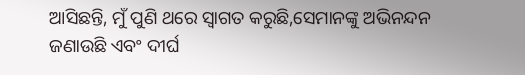ଆସିଛନ୍ତି, ମୁଁ ପୁଣି ଥରେ ସ୍ୱାଗତ କରୁଛି,ସେମାନଙ୍କୁ ଅଭିନନ୍ଦନ ଜଣାଉଛି ଏବଂ ଦୀର୍ଘ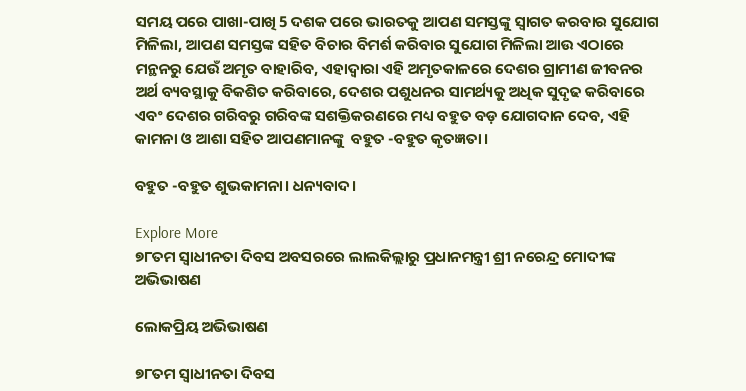ସମୟ ପରେ ପାଖା-ପାଖି 5 ଦଶକ ପରେ ଭାରତକୁ ଆପଣ ସମସ୍ତଙ୍କୁ ସ୍ୱାଗତ କରବାର ସୁଯୋଗ ମିଳିଲା, ଆପଣ ସମସ୍ତଙ୍କ ସହିତ ବିଚାର ବିମର୍ଶ କରିବାର ସୁଯୋଗ ମିଳିଲା ଆଉ ଏଠାରେ ମନ୍ଥନରୁ ଯେଉଁ ଅମୃତ ବାହାରିବ, ଏହାଦ୍ୱାରା ଏହି ଅମୃତକାଳରେ ଦେଶର ଗ୍ରାମୀଣ ଜୀବନର ଅର୍ଥ ବ୍ୟବସ୍ଥାକୁ ବିକଶିତ କରିବାରେ, ଦେଶର ପଶୁଧନର ସାମର୍ଥ୍ୟକୁ ଅଧିକ ସୁଦୃଢ କରିବାରେ ଏବଂ ଦେଶର ଗରିବରୁ ଗରିବଙ୍କ ସଶକ୍ତିକରଣରେ ମଧ୍ୟ ବହୁତ ବଡ଼ ଯୋଗଦାନ ଦେବ, ଏହି କାମନା ଓ ଆଶା ସହିତ ଆପଣମାନଙ୍କୁ  ବହୁତ -ବହୁତ କୃତଜ୍ଞତା।

ବହୁତ -ବହୁତ ଶୁଭକାମନା। ଧନ୍ୟବାଦ।

Explore More
୭୮ତମ ସ୍ୱାଧୀନତା ଦିବସ ଅବସରରେ ଲାଲକିଲ୍ଲାରୁ ପ୍ରଧାନମନ୍ତ୍ରୀ ଶ୍ରୀ ନରେନ୍ଦ୍ର ମୋଦୀଙ୍କ ଅଭିଭାଷଣ

ଲୋକପ୍ରିୟ ଅଭିଭାଷଣ

୭୮ତମ ସ୍ୱାଧୀନତା ଦିବସ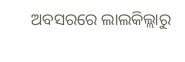ଅବସରରେ ଲାଲକିଲ୍ଲାରୁ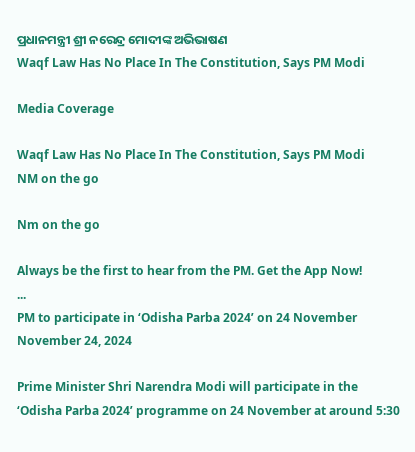ପ୍ରଧାନମନ୍ତ୍ରୀ ଶ୍ରୀ ନରେନ୍ଦ୍ର ମୋଦୀଙ୍କ ଅଭିଭାଷଣ
Waqf Law Has No Place In The Constitution, Says PM Modi

Media Coverage

Waqf Law Has No Place In The Constitution, Says PM Modi
NM on the go

Nm on the go

Always be the first to hear from the PM. Get the App Now!
...
PM to participate in ‘Odisha Parba 2024’ on 24 November
November 24, 2024

Prime Minister Shri Narendra Modi will participate in the ‘Odisha Parba 2024’ programme on 24 November at around 5:30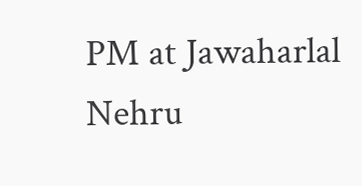PM at Jawaharlal Nehru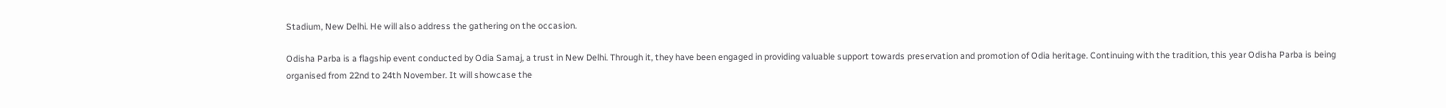Stadium, New Delhi. He will also address the gathering on the occasion.

Odisha Parba is a flagship event conducted by Odia Samaj, a trust in New Delhi. Through it, they have been engaged in providing valuable support towards preservation and promotion of Odia heritage. Continuing with the tradition, this year Odisha Parba is being organised from 22nd to 24th November. It will showcase the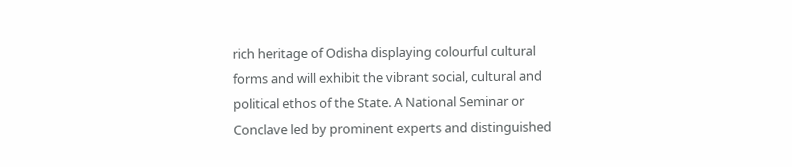rich heritage of Odisha displaying colourful cultural forms and will exhibit the vibrant social, cultural and political ethos of the State. A National Seminar or Conclave led by prominent experts and distinguished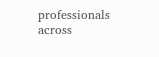professionals across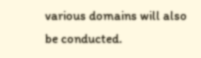various domains will also be conducted.